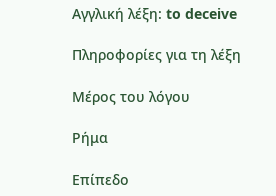Αγγλική λέξη: to deceive

Πληροφορίες για τη λέξη

Μέρος του λόγου

Ρήμα

Επίπεδο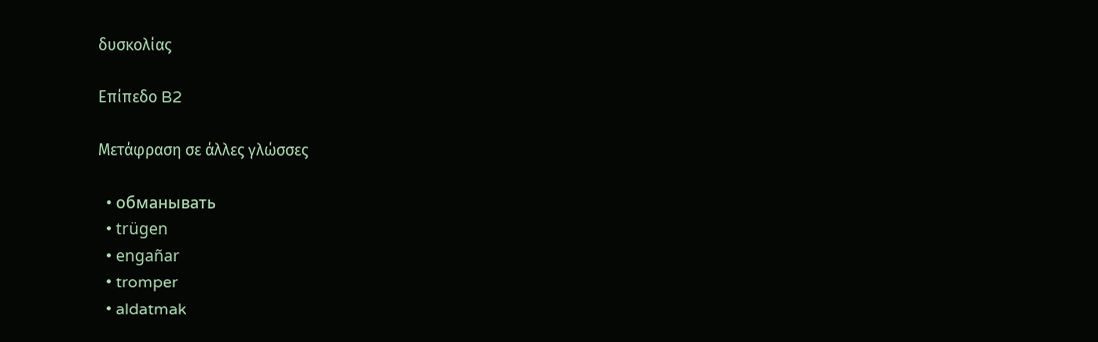δυσκολίας

Επίπεδο B2

Μετάφραση σε άλλες γλώσσες

  • обманывать
  • trügen
  • engañar
  • tromper
  • aldatmak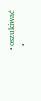• oszukiwać
  •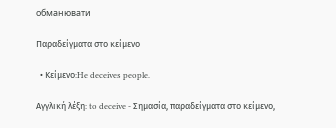обманювати

Παραδείγματα στο κείμενο

  • Κείμενο:He deceives people.

Αγγλική λέξη: to deceive - Σημασία, παραδείγματα στο κείμενο,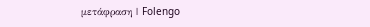μετάφραση | Folengo